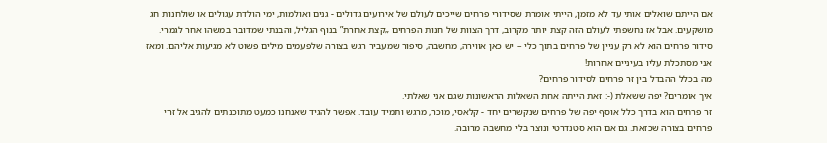אם הייתם שואלים אותי עד לא מזמן, הייתי אומרת שסידורי פרחים שייכים לעולם של אירועים גדולים - גנים ואולמות, ימי הולדת עגולים או שולחנות חג מושקעים. אבל אז נחשפתי לעולם הזה קצת יותר מקרוב, דרך הצוות של חנות הפרחים „קצת אחרת” בנוף הגליל, והבנתי שמדובר במשהו אחר לגמרי. סידור פרחים הוא לא רק עניין של פרחים בתוך כלי – יש כאן אווירה, מחשבה, סיפור שמעביר רגש בצורה שלפעמים מילים פשוט לא מגיעות אליהם. ומאז אני מסתכלת עליו בעיניים אחרות!
מה בכלל ההבדל בין זר פרחים לסידור פרחים?
איך אומרים? יפה ששאלת (-: זאת הייתה אחת השאלות הראשונות שגם אני שאלתי.
זר פרחים הוא בדרך כלל אוסף יפה של פרחים שנקשרים יחד - קלאסי, מוכר, מרגש ותמיד עובד. אפשר להגיד שאנחנו כמעט מתוכנתים להגיב אל זרי פרחים בצורה שכזאת. גם אם הוא סטנדרטי ונוצר בלי מחשבה מרובה.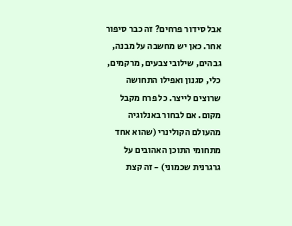אבל סידור פרחים? זה כבר סיפור אחר. כאן יש מחשבה על מבנה, גבהים, שילובי צבעים, מרקמים, כלי, סגנון ואפילו התחושה שרוצים לייצר. כל פרח מקבל מקום. אם לבחור באנלוגיה מהעולם הקולינרי (שהוא אחד מתחומי התוכן האהובים על גרגרנית שכמוני) - זה קצת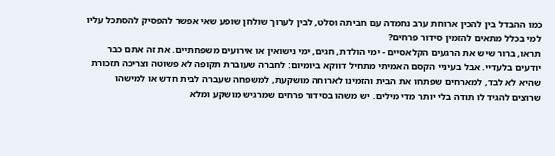כמו ההבדל בין להכין ארוחת ערב נחמדה עם חביתה וסלט, לבין לערוך שולחן שופע שאי אפשר להפסיק להסתכל עליו
למי בכלל מתאים להזמין סידור פרחים?
תראו, ברור שיש את הרגעים הקלאסיים - ימי הולדת, חגים, ימי נישואין או אירועים משפחתיים. את זה אתם כבר יודעים בלעדיי. אבל בעיניי הקסם האמיתי מתחיל דווקא ביומיום: לחברה שעוברת תקופה לא פשוטה וצריכה תזכורת שהיא לא לבד, למארחים שפתחו את הבית והזמינו לארוחה מושקעת, למשפחה שעברה לבית חדש או למישהו שרוצים להגיד לו תודה בלי יותר מדי מילים. יש משהו בסידור פרחים שמרגיש מושקע ומלא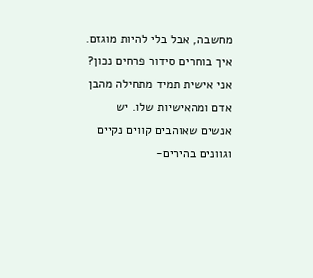מחשבה, אבל בלי להיות מוגזם.
איך בוחרים סידור פרחים נכון?
אני אישית תמיד מתחילה מהבן אדם ומהאישיות שלו. יש אנשים שאוהבים קווים נקיים וגוונים בהירים-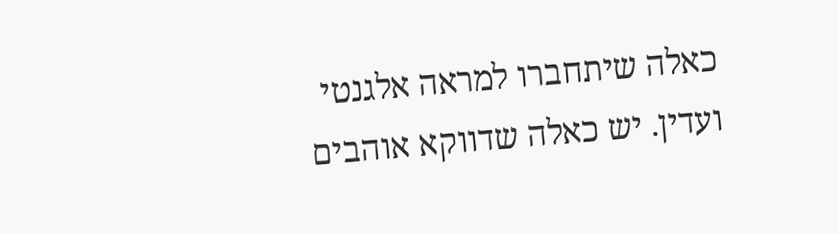כאלה שיתחברו למראה אלגנטי ועדין. יש כאלה שדווקא אוהבים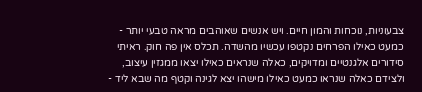צבעוניות, נוכחות והמון חיים. ויש אנשים שאוהבים מראה טבעי יותר - כמעט כאילו הפרחים נקטפו עכשיו מהשדה. תכלס אין פה חוק. ראיתי סידורים אלגנטיים ומדויקים, כאלה שנראים כאילו יצאו ממגזין עיצוב, ולצידם כאלה שנראו כמעט כאילו מישהו יצא לגינה וקטף מה שבא ליד -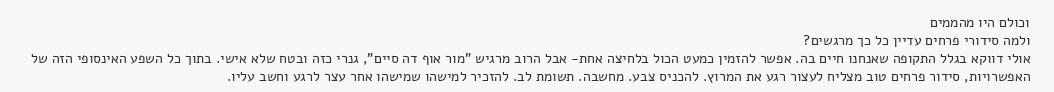וכולם היו מהממים
ולמה סידורי פרחים עדיין כל כך מרגשים?
אולי דווקא בגלל התקופה שאנחנו חיים בה. אפשר להזמין כמעט הכול בלחיצה אחת- אבל הרוב מרגיש "מור אוף דה סיים", גנרי כזה ובטח שלא אישי. בתוך כל השפע האינסופי הזה של האפשרויות, סידור פרחים טוב מצליח לעצור רגע את המרוץ. להכניס צבע. מחשבה. תשומת לב. להזכיר למישהו שמישהו אחר עצר לרגע וחשב עליו.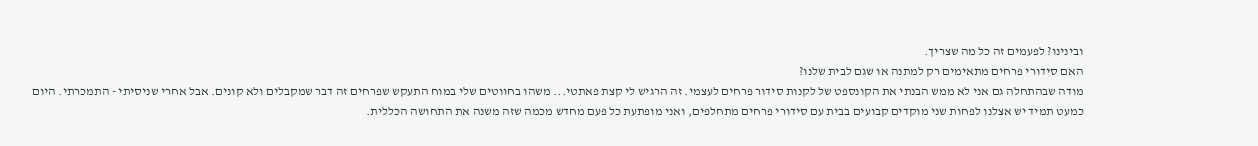ובינינו? לפעמים זה כל מה שצריך.
האם סידורי פרחים מתאימים רק למתנה או שגם לבית שלנו?
מודה שבהתחלה גם אני לא ממש הבנתי את הקונספט של לקנות סידור פרחים לעצמי. זה הרגיש לי קצת פאתטי... משהו בחווטים שלי במוח התעקש שפרחים זה דבר שמקבלים ולא קונים. אבל אחרי שניסיתי - התמכרתי. היום כמעט תמיד יש אצלנו לפחות שני מוקדים קבועים בבית עם סידורי פרחים מתחלפים, ואני מופתעת כל פעם מחדש מכמה שזה משנה את התחושה הכללית.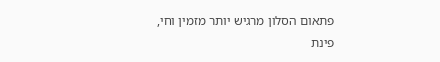פתאום הסלון מרגיש יותר מזמין וחי, פינת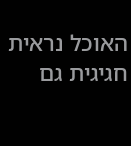האוכל נראית חגיגית גם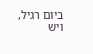ביום רגיל, ויש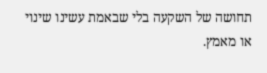תחושה של השקעה בלי שבאמת עשינו שינוי או מאמץ.